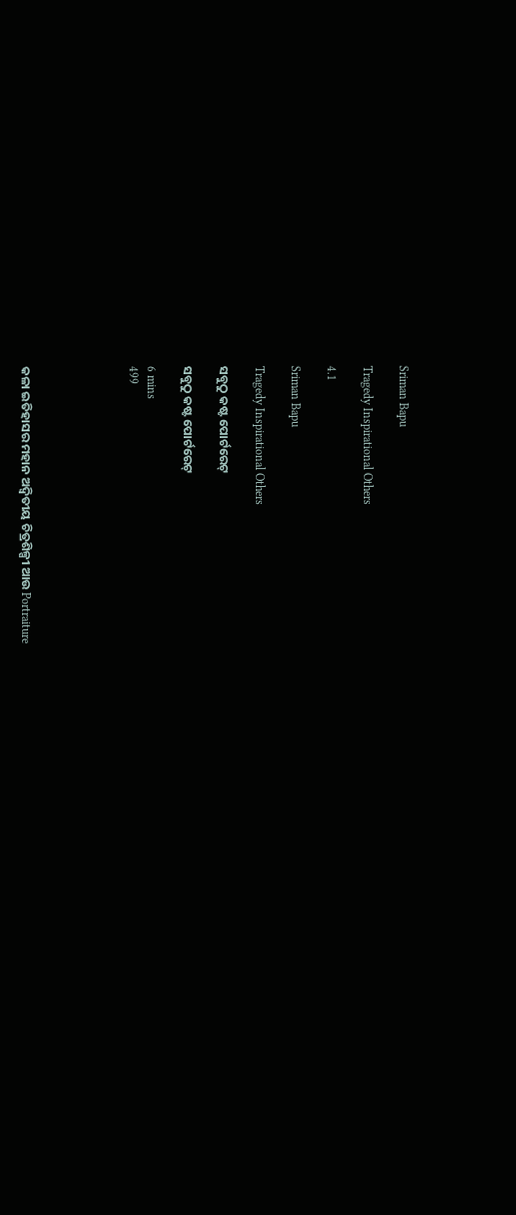Sriman Bapu

Tragedy Inspirational Others

4.1

Sriman Bapu

Tragedy Inspirational Others

ସବୁଠୁ କଷ୍ଟ ପୋର୍ଟରେଟ୍

ସବୁଠୁ କଷ୍ଟ ପୋର୍ଟରେଟ୍

6 mins
499





କଳା ଇତିହାସର ମହାନ ଅଦ୍ୱିତୀୟ ଚିତ୍ରଶିଳ୍ପୀ ଆଉ Portraiture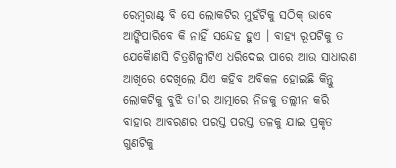ରେମ୍ବରାଣ୍ଟ୍ ବି ସେ ଲୋକଟିର ମୁହଁଟିକୁ ସଠିକ୍ ଭାବେ ଆଙ୍କିପାରିବେ କି ନାହିଁ ସନ୍ଦେହ ହୁଏ । ବାହ୍ୟ ରୂପଟିକୁ ତ ଯେକୋୖଣସି ଚିତ୍ରଶିଳ୍ପୀଟିଏ ଧରିଦେଇ ପାରେ ଆଉ ସାଧାରଣ ଆଖିରେ ଦେଖିଲେ ଯିଏ କହିବ ଅବିକଳ ହୋଇଛି କିନ୍ତୁ ଲୋକଟିକୁ ବୁଝି ତା'ର ଆତ୍ମାରେ ନିଜକୁ ତଲ୍ଲୀନ କରି ବାହାର ଆବରଣର ପରସ୍ତ ପରସ୍ତ ତଳକୁ ଯାଇ ପ୍ରକୃତ ଗୁଣଟିକୁ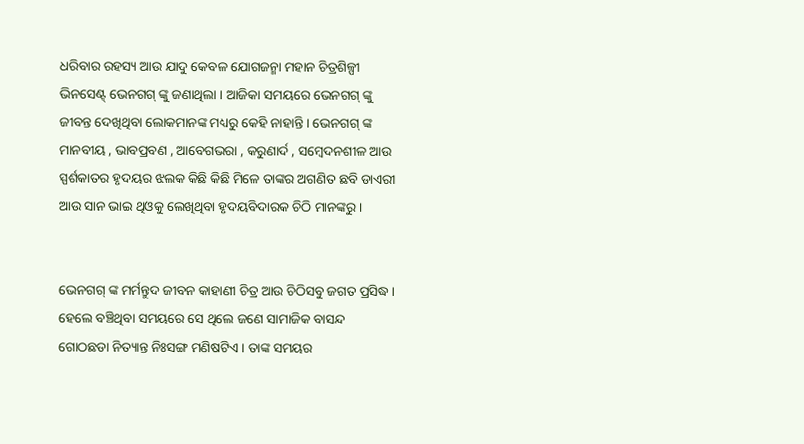ଧରିବାର ରହସ୍ୟ ଆଉ ଯାଦୁ କେବଳ ଯୋଗଜନ୍ମା ମହାନ ଚିତ୍ରଶିଳ୍ପୀ ଭିନସେଣ୍ଟ୍ ଭେନଗଗ୍ ଙ୍କୁ ଜଣାଥିଲା । ଆଜିକା ସମୟରେ ଭେନଗଗ୍ ଙ୍କୁ ଜୀବନ୍ତ ଦେଖିଥିବା ଲୋକମାନଙ୍କ ମଧ୍ୟରୁ କେହି ନାହାନ୍ତି । ଭେନଗଗ୍ ଙ୍କ ମାନବୀୟ , ଭାବପ୍ରବଣ , ଆବେଗଭରା , କରୁଣାର୍ଦ , ସମ୍ବେଦନଶୀଳ ଆଉ ସ୍ପର୍ଶକାତର ହୃଦୟର ଝଲକ କିଛି କିଛି ମିଳେ ତାଙ୍କର ଅଗଣିତ ଛବି ଡାଏରୀ ଆଉ ସାନ ଭାଇ ଥିଓକୁ ଲେଖିଥିବା ହୃଦୟବିଦାରକ ଚିଠି ମାନଙ୍କରୁ ।


ଭେନଗଗ୍ ଙ୍କ ମର୍ମନ୍ତୁଦ ଜୀବନ କାହାଣୀ ଚିତ୍ର ଆଉ ଚିଠିସବୁ ଜଗତ ପ୍ରସିଦ୍ଧ । ହେଲେ ବଞ୍ଚିଥିବା ସମୟରେ ସେ ଥିଲେ ଜଣେ ସାମାଜିକ ବାସନ୍ଦ ଗୋଠଛଡା ନିତ୍ୟାନ୍ତ ନିଃସଙ୍ଗ ମଣିଷଟିଏ । ତାଙ୍କ ସମୟର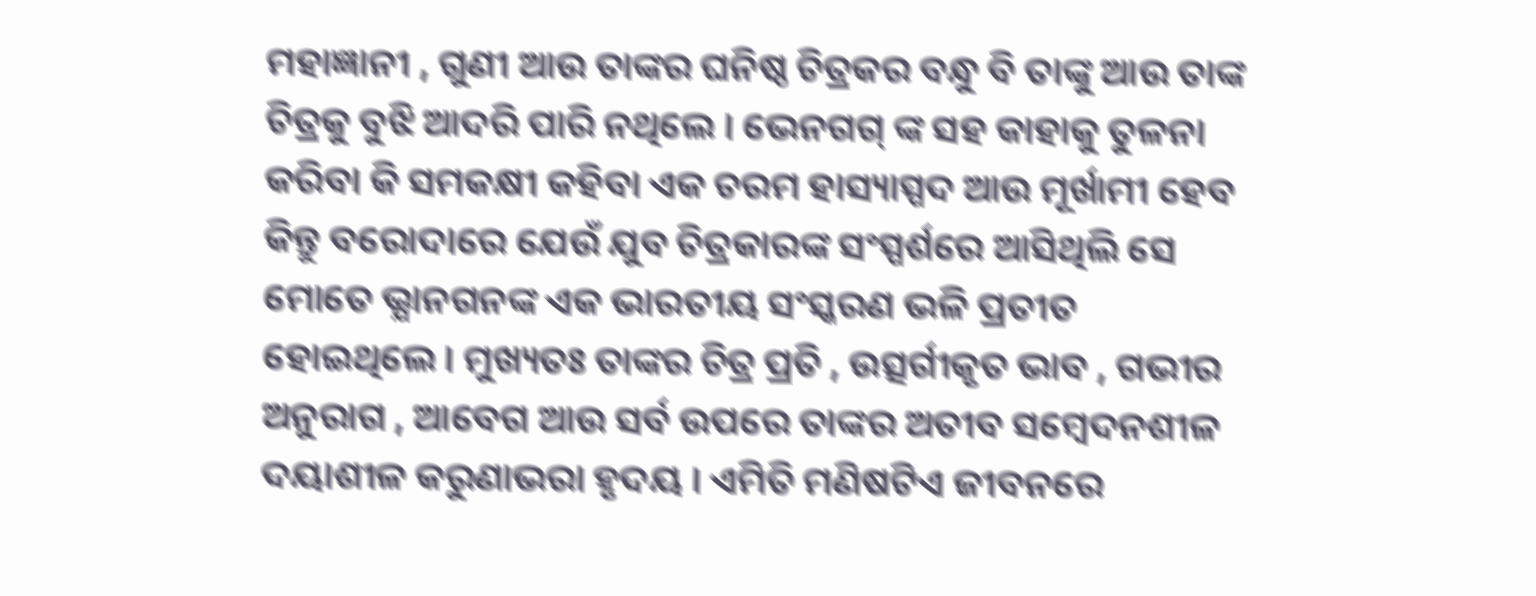ମହାଜ୍ଞାନୀ , ଗୁଣୀ ଆଉ ତାଙ୍କର ଘନିଷ୍ଠ ଚିତ୍ରକର ବନ୍ଧୁ ବି ତାଙ୍କୁ ଆଉ ତାଙ୍କ ଚିତ୍ରକୁ ବୁଝି ଆଦରି ପାରି ନଥିଲେ । ଭେନଗଗ୍ ଙ୍କ ସହ କାହାକୁ ତୁଳନା କରିବା କି ସମକକ୍ଷୀ କହିବା ଏକ ଚରମ ହାସ୍ୟାସ୍ପଦ ଆଉ ମୂର୍ଖାମୀ ହେବ କିନ୍ତୁ ବରୋଦାରେ ଯେଉଁ ଯୁବ ଚିତ୍ରକାରଙ୍କ ସଂସ୍ପର୍ଶରେ ଆସିଥିଲି ସେ ମୋତେ ଭ୍ଯାନଗନଙ୍କ ଏକ ଭାରତୀୟ ସଂସ୍କରଣ ଭଳି ପ୍ରତୀତ ହୋଇଥିଲେ । ମୁଖ୍ୟତଃ ତାଙ୍କର ଚିତ୍ର ପ୍ରତି , ଉତ୍ସର୍ଗୀକୃତ ଭାବ , ଗଭୀର ଅନୁରାଗ , ଆବେଗ ଆଉ ସର୍ବ ଉପରେ ତାଙ୍କର ଅତୀବ ସମ୍ବେଦନଶୀଳ ଦୟାଶୀଳ କରୁଣାଭରା ହୃଦୟ । ଏମିତି ମଣିଷଟିଏ ଜୀବନରେ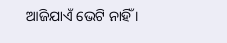ଆଜିଯାଏଁ ଭେଟି ନାହିଁ ।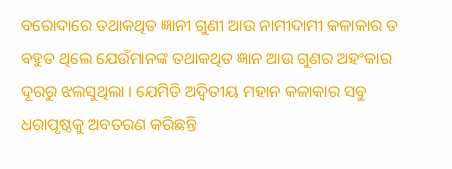ବରୋଦାରେ ତଥାକଥିତ ଜ୍ଞାନୀ ଗୁଣୀ ଆଉ ନାମୀଦାମୀ କଳାକାର ତ ବହୁତ ଥିଲେ ଯେଉଁମାନଙ୍କ ତଥାକଥିତ ଜ୍ଞାନ ଆଉ ଗୁଣର ଅହଂକାର ଦୂରରୁ ଝଲସୁଥିଲା । ଯେମିତି ଅଦ୍ୱିତୀୟ ମହାନ କଳାକାର ସବୁ ଧରାପୃଷ୍ଠକୁ ଅବତରଣ କରିଛନ୍ତି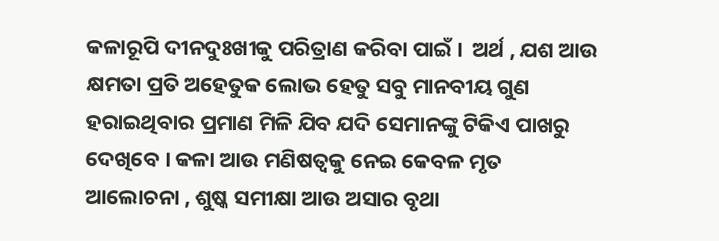କଳାରୂପି ଦୀନଦୁଃଖୀକୁ ପରିତ୍ରାଣ କରିବା ପାଇଁ ।  ଅର୍ଥ , ଯଶ ଆଉ କ୍ଷମତା ପ୍ରତି ଅହେତୁକ ଲୋଭ ହେତୁ ସବୁ ମାନବୀୟ ଗୁଣ ହରାଇଥିବାର ପ୍ରମାଣ ମିଳି ଯିବ ଯଦି ସେମାନଙ୍କୁ ଟିକିଏ ପାଖରୁ ଦେଖିବେ । କଳା ଆଉ ମଣିଷତ୍ୱକୁ ନେଇ କେବଳ ମୃତ ଆଲୋଚନା , ଶୁଷ୍କ ସମୀକ୍ଷା ଆଉ ଅସାର ବୃଥା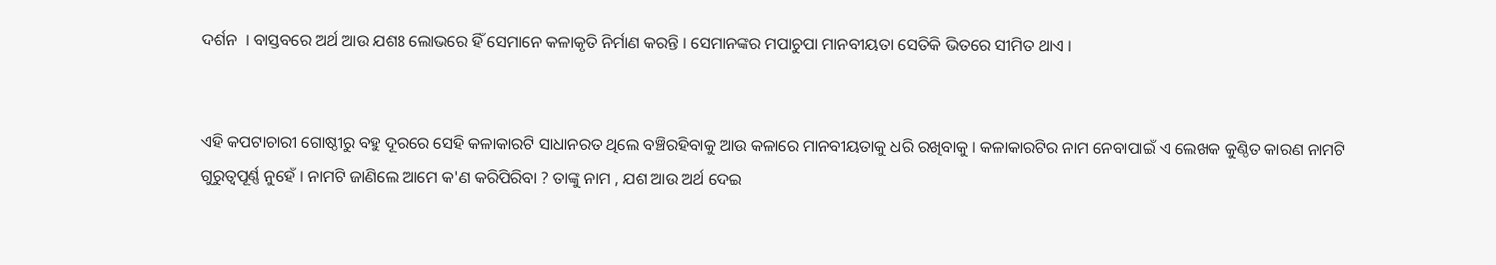ଦର୍ଶନ  । ବାସ୍ତବରେ ଅର୍ଥ ଆଉ ଯଶଃ ଲୋଭରେ ହିଁ ସେମାନେ କଳାକୃତି ନିର୍ମାଣ କରନ୍ତି । ସେମାନଙ୍କର ମପାଚୁପା ମାନବୀୟତା ସେତିକି ଭିତରେ ସୀମିତ ଥାଏ ।


ଏହି କପଟାଚାରୀ ଗୋଷ୍ଠୀରୁ ବହୁ ଦୂରରେ ସେହି କଳାକାରଟି ସାଧାନରତ ଥିଲେ ବଞ୍ଚିରହିବାକୁ ଆଉ କଳାରେ ମାନବୀୟତାକୁ ଧରି ରଖିବାକୁ । କଳାକାରଟିର ନାମ ନେବାପାଇଁ ଏ ଲେଖକ କୁଣ୍ଠିତ କାରଣ ନାମଟି ଗୁରୁତ୍ୱପୂର୍ଣ୍ଣ ନୁହେଁ । ନାମଟି ଜାଣିଲେ ଆମେ କ'ଣ କରିପିରିବା ? ତାଙ୍କୁ ନାମ , ଯଶ ଆଉ ଅର୍ଥ ଦେଇ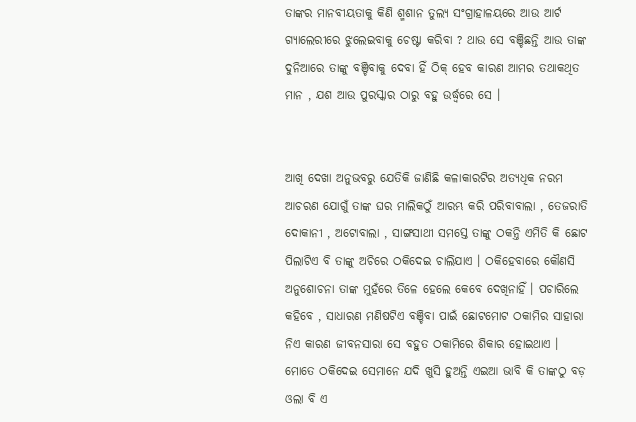ତାଙ୍କର ମାନବୀୟତାକୁ କିଣି ଶ୍ମଶାନ ତୁଲ୍ଯ ସଂଗ୍ରାହାଳୟରେ ଆଉ ଆର୍ଟ ଗ୍ୟାଲେରୀରେ ଝୁଲେଇବାକୁ ଚେଷ୍ଟା କରିବା ? ଥାଉ ସେ ବଞ୍ଚିଛନ୍ତି ଆଉ ତାଙ୍କ ଦୁନିଆରେ ତାଙ୍କୁ ବଞ୍ଚିବାକୁ ଦେବା ହିଁ ଠିକ୍ ହେବ କାରଣ ଆମର ତଥାକଥିତ ମାନ , ଯଶ ଆଉ ପୁରସ୍କାର ଠାରୁ ବହୁ ଉର୍ଦ୍ଧ୍ବରେ ସେ ।


ଆଖି ଦେଖା ଅନୁଭବରୁ ଯେତିକି ଜାଣିଛି କଳାକାରଟିର ଅତ୍ୟଧିକ ନରମ ଆଚରଣ ଯୋଗୁଁ ତାଙ୍କ ଘର ମାଲିକଠୁଁ ଆରମ୍ଭ କରି ପରିବାବାଲା , ତେଜରାତି ଦୋକାନୀ , ଅଟୋବାଲା , ସାଙ୍ଗସାଥୀ ସମସ୍ତେ ତାଙ୍କୁ ଠକନ୍ତି ଏମିତି କି ଛୋଟ ପିଲାଟିଏ ବି ତାଙ୍କୁ ଅଚିରେ ଠକିଦେଇ ଚାଲିଯାଏ । ଠକିହେବାରେ କୌଣସି ଅନୁଶୋଚନା ତାଙ୍କ ମୁହଁରେ ତିଳେ ହେଲେ କେବେ ଦେଖିନାହିଁ । ପଚାରିଲେ କହିବେ , ସାଧାରଣ ମଣିଷଟିଏ ବଞ୍ଚିବା ପାଇଁ ଛୋଟମୋଟ ଠକାମିର ସାହାରା ନିଏ କାରଣ ଜୀବନସାରା ସେ ବହୁତ ଠକାମିରେ ଶିକାର ହୋଇଥାଏ । ମୋତେ ଠକିଦେଇ ସେମାନେ ଯଦି ଖୁସି ହୁଅନ୍ତି ଏଇଆ ଭାବି କି ତାଙ୍କଠୁ ବଡ଼ ଓଲା ବି ଏ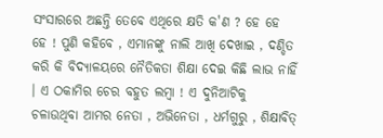ସଂସାରରେ ଅଛନ୍ତି ତେବେ ଏଥିରେ କ୍ଷତି କ'ଣ ? ହେ ହେ ହେ ! ପୁଣି କହିବେ , ଏମାନଙ୍କୁ ନାଲି ଆଖି ଦେଖାଇ , ଦଣ୍ଡିତ କରି କି ବିଦ୍ୟାଳୟରେ ନୈତିକତା ଶିକ୍ଷା ଦେଇ କିଛି ଲାଭ ନାହିଁ । ଏ ଠକାମିର ଚେର ବହୁତ ଲମ୍ବା ! ଏ ଦୁନିଆଟିକୁ ଚଳାଉଥିବା ଆମର ନେତା , ଅଭିନେତା , ଧର୍ମଗୁରୁ , ଶିକ୍ଷାବିତ୍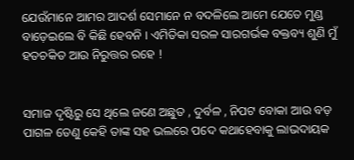ଯେଉଁମାନେ ଆମର ଆଦର୍ଶ ସେମାନେ ନ ବଦଳିଲେ ଆମେ ଯେତେ ମୁଣ୍ଡ ବାଡ଼େଇଲେ ବି କିଛି ହେବନି । ଏମିତିକା ସରଳ ସାରଗର୍ଭକ ବକ୍ତବ୍ୟ ଶୁଣି ମୁଁ ହତଚକିତ ଆଉ ନିରୁତ୍ତର ରହେ !


ସମାଜ ଦୃଷ୍ଟିରୁ ସେ ଥିଲେ ଜଣେ ଅଛୁତ , ଦୁର୍ବଳ , ନିପଟ ବୋକା ଆଉ ବଡ଼ ପାଗଳ‌ ତେଣୁ କେହି ତାଙ୍କ ସହ ଭଲରେ ପଦେ କଥାହେବାକୁ ଲାଭଦାୟକ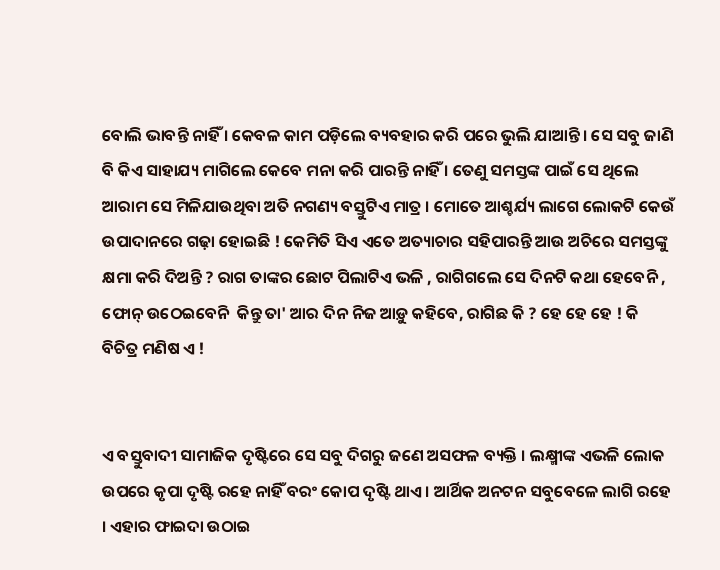ବୋଲି ଭାବନ୍ତି ନାହିଁ । କେବଳ କାମ ପଡ଼ିଲେ ବ୍ୟବହାର କରି ପରେ ଭୁଲି ଯାଆନ୍ତି । ସେ ସବୁ ଜାଣି ବି କିଏ ସାହାଯ୍ୟ ମାଗିଲେ କେବେ ମନା କରି ପାରନ୍ତି ନାହିଁ । ତେଣୁ ସମସ୍ତଙ୍କ ପାଇଁ ସେ ଥିଲେ ଆରାମ ସେ ମିଳିଯାଉଥିବା ଅତି ନଗଣ୍ୟ ବସ୍ତୁଟିଏ ମାତ୍ର । ମୋତେ ଆଶ୍ଚର୍ଯ୍ୟ ଲାଗେ ଲୋକଟି କେଉଁ ଉପାଦାନରେ ଗଢ଼ା ହୋଇଛି ! କେମିତି ସିଏ ଏତେ ଅତ୍ୟାଚାର ସହିପାରନ୍ତି ଆଉ ଅଚିରେ ସମସ୍ତଙ୍କୁ କ୍ଷମା କରି ଦିଅନ୍ତି ? ରାଗ ତାଙ୍କର ଛୋଟ ପିଲାଟିଏ ଭଳି , ରାଗିଗଲେ ସେ ଦିନଟି କଥା ହେବେନି , ଫୋନ୍ ଉଠେଇବେନି  କିନ୍ତୁ ତା' ଆର ଦିନ ନିଜ ଆଡ଼ୁ କହିବେ, ରାଗିଛ କି ? ହେ ହେ ହେ ! କି ବିଚିତ୍ର ମଣିଷ ଏ !


ଏ ବସ୍ତୁବାଦୀ ସାମାଜିକ ଦୃଷ୍ଟିରେ ସେ ସବୁ ଦିଗରୁ ଜଣେ ଅସଫଳ ବ୍ୟକ୍ତି । ଲକ୍ଷ୍ମୀଙ୍କ ଏଭଳି ଲୋକ ଉପରେ କୃପା ଦୃଷ୍ଟି ରହେ ନାହିଁ ବରଂ କୋପ ଦୃଷ୍ଟି ଥାଏ । ଆର୍ଥିକ ଅନଟନ ସବୁବେଳେ ଲାଗି ରହେ । ଏହାର ଫାଇଦା ଉଠାଇ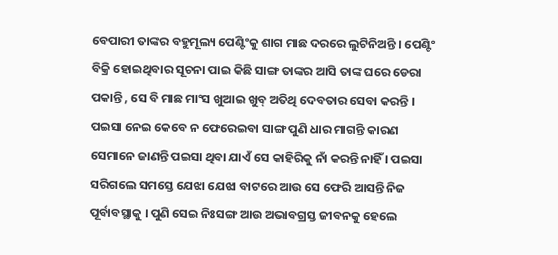ବେପାରୀ ତାଙ୍କର ବହୁମୂଲ୍ୟ ପେଣ୍ଟିଂକୁ ଶାଗ ମାଛ ଦରରେ ଲୁଟିନିଅନ୍ତି । ପେଣ୍ଟିଂ ବିକ୍ରି ହୋଇଥିବାର ସୂଚନା ପାଇ କିଛି ସାଙ୍ଗ ତାଙ୍କର ଆସି ତାଙ୍କ ଘରେ ଡେରା ପକାନ୍ତି , ସେ ବି ମାଛ ମାଂସ ଖୁଆଇ ଖୁବ୍ ଅତିଥି ଦେବତାର ସେବା କରନ୍ତି । ପଇସା ନେଇ କେବେ ନ ଫେରେଇବା ସାଙ୍ଗ ପୁଣି ଧାର ମାଗନ୍ତି କାରଣ ସେମାନେ ଜାଣନ୍ତି ପଇସା ଥିବା ଯାଏଁ ସେ କାହିରିକୁ ନାଁ କରନ୍ତି ନାହିଁ । ପଇସା ସରିଗଲେ ସମସ୍ତେ ଯେଝା ଯେଝା ବାଟରେ ଆଉ ସେ ଫେରି ଆସନ୍ତି ନିଜ ପୂର୍ବାବସ୍ଥାକୁ । ପୁଣି ସେଇ ନିଃସଙ୍ଗ ଆଉ ଅଭାବଗ୍ରସ୍ତ ଜୀବନକୁ ହେଲେ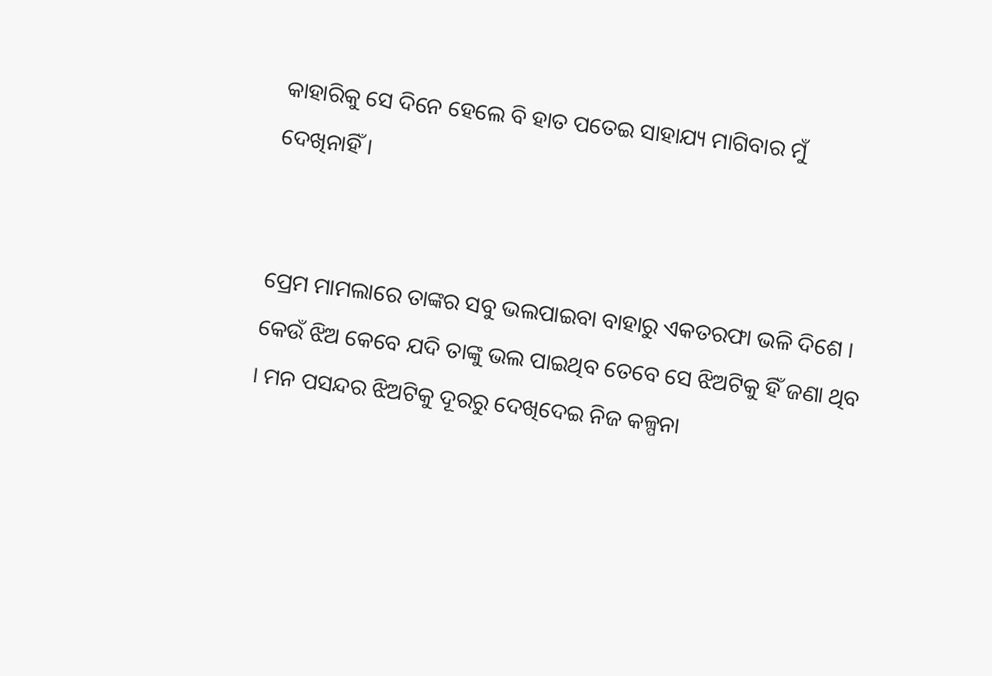କାହାରିକୁ ସେ ଦିନେ ହେଲେ ବି ହାତ ପତେଇ ସାହାଯ୍ୟ ମାଗିବାର ମୁଁ ଦେଖିନାହିଁ ।


ପ୍ରେମ ମାମଲାରେ ତାଙ୍କର ସବୁ ଭଲପାଇବା ବାହାରୁ ଏକତରଫା ଭଳି ଦିଶେ । କେଉଁ ଝିଅ କେବେ ଯଦି ତାଙ୍କୁ ଭଲ ପାଇଥିବ ତେବେ ସେ ଝିଅଟିକୁ ହିଁ ଜଣା ଥିବ । ମନ ପସନ୍ଦର ଝିଅଟିକୁ ଦୂରରୁ ଦେଖିଦେଇ ନିଜ କଳ୍ପନା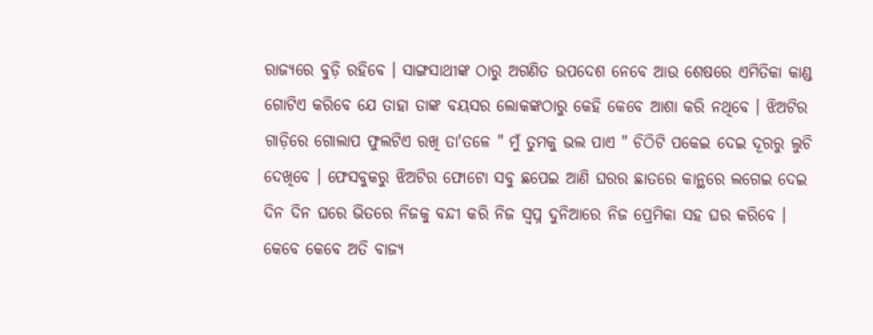ରାଜ୍ୟରେ ବୁଡ଼ି ରହିବେ । ସାଙ୍ଗସାଥୀଙ୍କ ଠାରୁ ଅଗଣିତ ଉପଦେଶ ନେବେ ଆଉ ଶେଷରେ ଏମିତିକା କାଣ୍ଡ ଗୋଟିଏ କରିବେ ଯେ ତାହା ତାଙ୍କ ବୟସର ଲୋକଙ୍କଠାରୁ କେହି କେବେ ଆଶା କରି ନଥିବେ । ଝିଅଟିର ଗାଡ଼ିରେ ଗୋଲାପ ଫୁଲଟିଏ ରଖି ତା'ତଳେ " ମୁଁ ତୁମକୁ ଭଲ ପାଏ " ଚିଠିଟି ପକେଇ ଦେଇ ଦୂରରୁ ଲୁଚି ଦେଖିବେ । ଫେସବୁକରୁ ଝିଅଟିର ଫୋଟୋ ସବୁ ଛପେଇ ଆଣି ଘରର ଛାତରେ କାନ୍ଥରେ ଲଗେଇ ଦେଇ ଦିନ ଦିନ ଘରେ ଭିତରେ ନିଜକୁ ବନ୍ଦୀ କରି ନିଜ ସ୍ୱପ୍ନ ଦୁନିଆରେ ନିଜ ପ୍ରେମିକା ସହ ଘର କରିବେ । କେବେ କେବେ ଅତି ବାଜ୍ଯ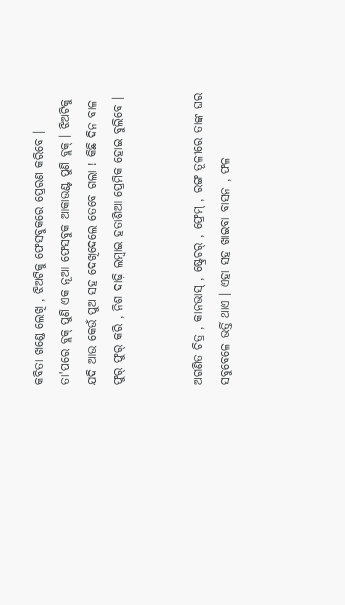କବିତା ଖଣ୍ଡେ ଲେଖି , ଝିଅଟିକୁ ଫେସବୁକରେ ପ୍ରେରଣ କରିବେ । ତା'ପରେ ବ୍ଲକ୍ ପୁଣି ଏକ ନୂଆ ଫେସବୁକ ଆକାଉଣ୍ଟ ପୁଣି ବ୍ଲକ୍ । ଝିଅଟିକୁ ଯଦି ଆଉ କେଉଁ ପୁଅ ସହ ଦେଖିଦେଲେ ତେବେ ଗଲା ! କିଛି ଦିନ ବାଳ ଫୁର୍ ଫୁର୍ କରି , ନିଶ ଦାଢ଼ି ଲମ୍ବାଇ ହତାଶିଆ ପ୍ରେମିକ ହୋଇ ବୁଲିବେ ।


ଅଗଣିତ ଚିତ୍ର , କାନଭାସ୍ , ଷ୍ଟ୍ରେଚର୍ , ଫ୍ରେମ୍ , ରଙ୍ଗ ତୂଳୀରେ ତାଙ୍କ ଘର ସବୁବେଳେ ଭର୍ତ୍ତି ଥାଏ । ଏହା ସହ ଖାଇବା ବାସନ , ଫଳ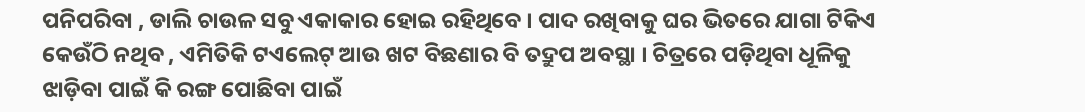ପନିପରିବା , ଡାଲି ଚାଉଳ ସବୁ ଏକାକାର ହୋଇ ରହିଥିବେ । ପାଦ ରଖିବାକୁ ଘର ଭିତରେ ଯାଗା ଟିକିଏ କେଉଁଠି ନଥିବ , ଏମିତିକି ଟଏଲେଟ୍ ଆଉ ଖଟ ବିଛଣାର ବି ତଦ୍ରୁପ ଅବସ୍ଥା । ଚିତ୍ରରେ ପଡ଼ିଥିବା ଧୂଳିକୁ ଝାଡ଼ିବା ପାଇଁ କି ରଙ୍ଗ ପୋଛିବା ପାଇଁ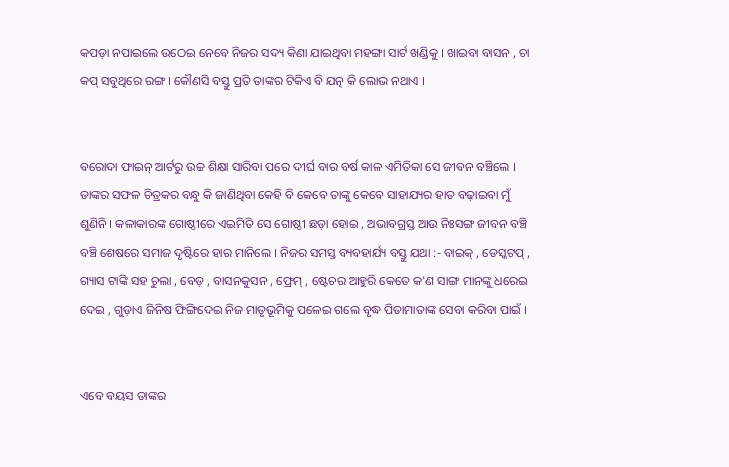କପଡ଼ା ନପାଇଲେ ଉଠେଇ ନେବେ ନିଜର ସଦ୍ୟ କିଣା ଯାଇଥିବା ମହଙ୍ଗା ସାର୍ଟ ଖଣ୍ଡିକୁ । ଖାଇବା ବାସନ , ଚା କପ୍ ସବୁଥିରେ ରଙ୍ଗ । କୌଣସି ବସ୍ତୁ ପ୍ରତି ତାଙ୍କର ଟିକିଏ ବି ଯତ୍ନ କି ଲୋଭ ନଥାଏ ।


ବରୋଦା ଫାଇନ୍ ଆର୍ଟରୁ ଉଚ୍ଚ ଶିକ୍ଷା ସାରିବା ପରେ ଦୀର୍ଘ ବାର ବର୍ଷ କାଳ ଏମିତିକା ସେ ଜୀବନ ବଞ୍ଚିଲେ । ତାଙ୍କର ସଫଳ ଚିତ୍ରକର ବନ୍ଧୁ କି ଜାଣିଥିବା କେହି ବି କେବେ ତାଙ୍କୁ କେବେ ସାହାଯ୍ୟର ହାତ ବଢ଼ାଇବା ମୁଁ ଶୁଣିନି । କଳାକାରଙ୍କ ଗୋଷ୍ଠୀରେ ଏଇମିତି ସେ ଗୋଷ୍ଠୀ ଛଡ଼ା ହୋଇ , ଅଭାବଗ୍ରସ୍ତ ଆଉ ନିଃସଙ୍ଗ ଜୀବନ ବଞ୍ଚି ବଞ୍ଚି ଶେଷରେ ସମାଜ ଦୃଷ୍ଟିରେ ହାର ମାନିଲେ । ନିଜର ସମସ୍ତ ବ୍ୟବହାର୍ଯ୍ୟ ବସ୍ତୁ ଯଥା :- ବାଇକ୍ , ଡେସ୍କଟପ୍ , ଗ୍ୟାସ ଟାଙ୍କି ସହ ଚୁଲା , ବେଡ଼ , ବାସନକୁସନ , ଫ୍ରେମ୍ , ଷ୍ଟେଚର ଆହୁରି କେତେ କ'ଣ ସାଙ୍ଗ ମାନଙ୍କୁ ଧରେଇ ଦେଇ , ଗୁଡ଼ାଏ ଜିନିଷ ଫିଙ୍ଗିଦେଇ ନିଜ ମାତୃଭୂମିକୁ ପଳେଇ ଗଲେ ବୃଦ୍ଧ ପିତାମାତାଙ୍କ ସେବା କରିବା ପାଇଁ ।


ଏବେ ବୟସ ତାଙ୍କର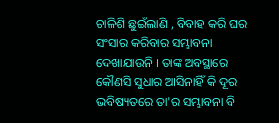ଚାଳିଶି ଛୁଇଁଲାଣି , ବିବାହ କରି ଘର ସଂସାର କରିବାର ସମ୍ଭାବନା ଦେଖାଯାଉନି । ତାଙ୍କ ଅବସ୍ଥାରେ କୌଣସି ସୁଧାର ଆସିନାହିଁ କି ଦୂର ଭବିଷ୍ୟତରେ ତା'ର ସମ୍ଭାବନା ବି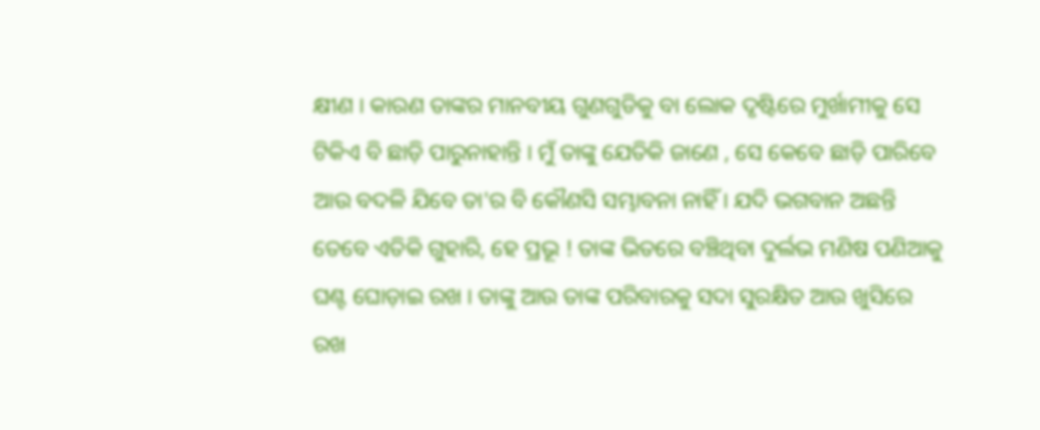କ୍ଷୀଣ । କାରଣ ତାଙ୍କର ମାନବୀୟ ଗୁଣଗୁଡିକୁ ବା ଲୋକ ଦୃଷ୍ଟିରେ ମୁର୍ଖାମୀକୁ ସେ ଟିକିଏ ବି ଛାଡ଼ି ପାରୁନାହାନ୍ତି । ମୁଁ ତାଙ୍କୁ ଯେତିକି ଜାଣେ , ସେ କେବେ ଛାଡ଼ି ପାରିବେ ଆଉ ବଦଳି ଯିବେ ତା'ର ବି କୌଣସି ସମ୍ଭାବନା ନାହିଁ । ଯଦି ଭଗବାନ ଅଛନ୍ତି ତେବେ ଏତିକି ଗୁହାରି, ହେ ପ୍ରଭୂ ! ତାଙ୍କ ଭିତରେ ବଞ୍ଚିଥିବା ଦୁର୍ଲଭ ମଣିଷ ପଣିଆକୁ ଘଣ୍ଟ ଘୋଡ଼ାଇ ରଖ । ତାଙ୍କୁ ଆଉ ତାଙ୍କ ପରିବାରକୁ ସଦା ସୁରକ୍ଷିତ ଆଉ ଖୁସିରେ ରଖ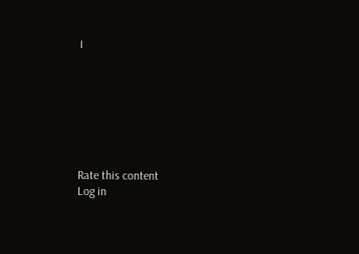।







Rate this content
Log in